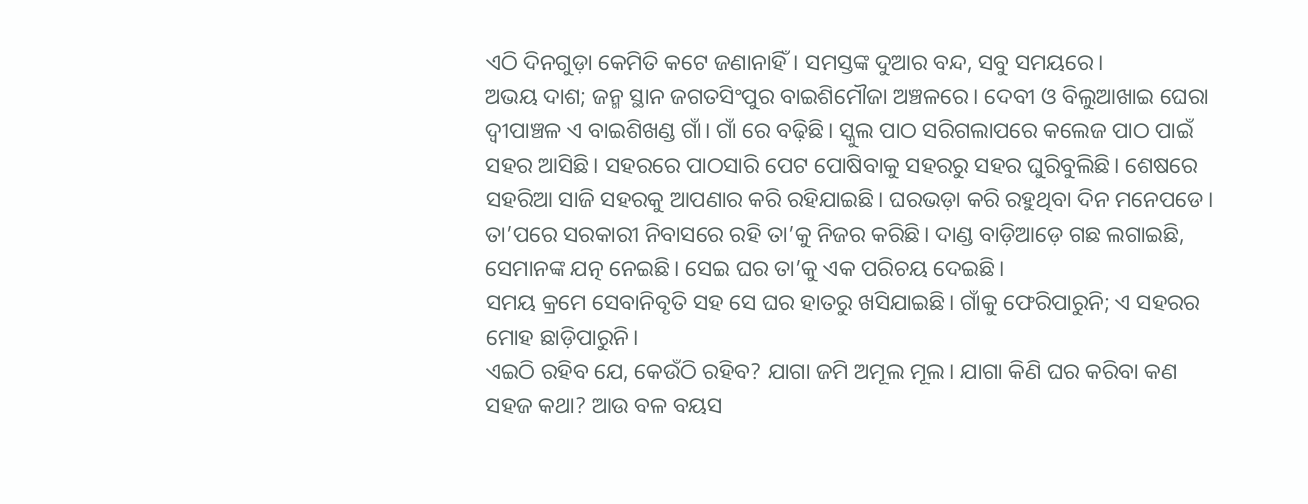ଏଠି ଦିନଗୁଡ଼ା କେମିତି କଟେ ଜଣାନାହିଁ। ସମସ୍ତଙ୍କ ଦୁଆର ବନ୍ଦ, ସବୁ ସମୟରେ।
ଅଭୟ ଦାଶ; ଜନ୍ମ ସ୍ଥାନ ଜଗତସିଂପୁର ବାଇଶିମୌଜା ଅଞ୍ଚଳରେ। ଦେବୀ ଓ ବିଲୁଆଖାଇ ଘେରା ଦ୍ବୀପାଞ୍ଚଳ ଏ ବାଇଶିଖଣ୍ଡ ଗାଁ। ଗାଁ ରେ ବଢ଼ିଛି। ସ୍କୁଲ ପାଠ ସରିଗଲାପରେ କଲେଜ ପାଠ ପାଇଁ ସହର ଆସିଛି। ସହରରେ ପାଠସାରି ପେଟ ପୋଷିବାକୁ ସହରରୁ ସହର ଘୁରିବୁଲିଛି। ଶେଷରେ ସହରିଆ ସାଜି ସହରକୁ ଆପଣାର କରି ରହିଯାଇଛି। ଘରଭଡ଼ା କରି ରହୁଥିବା ଦିନ ମନେପଡେ। ତା’ପରେ ସରକାରୀ ନିବାସରେ ରହି ତା’କୁ ନିଜର କରିଛି। ଦାଣ୍ଡ ବାଡ଼ିଆଡ଼େ ଗଛ ଲଗାଇଛି, ସେମାନଙ୍କ ଯତ୍ନ ନେଇଛି। ସେଇ ଘର ତା’କୁ ଏକ ପରିଚୟ ଦେଇଛି।
ସମୟ କ୍ରମେ ସେବାନିବୃତି ସହ ସେ ଘର ହାତରୁ ଖସିଯାଇଛି। ଗାଁକୁ ଫେରିପାରୁନି; ଏ ସହରର ମୋହ ଛାଡ଼ିପାରୁନି।
ଏଇଠି ରହିବ ଯେ, କେଉଁଠି ରହିବ? ଯାଗା ଜମି ଅମୂଲ ମୂଲ। ଯାଗା କିଣି ଘର କରିବା କଣ ସହଜ କଥା? ଆଉ ବଳ ବୟସ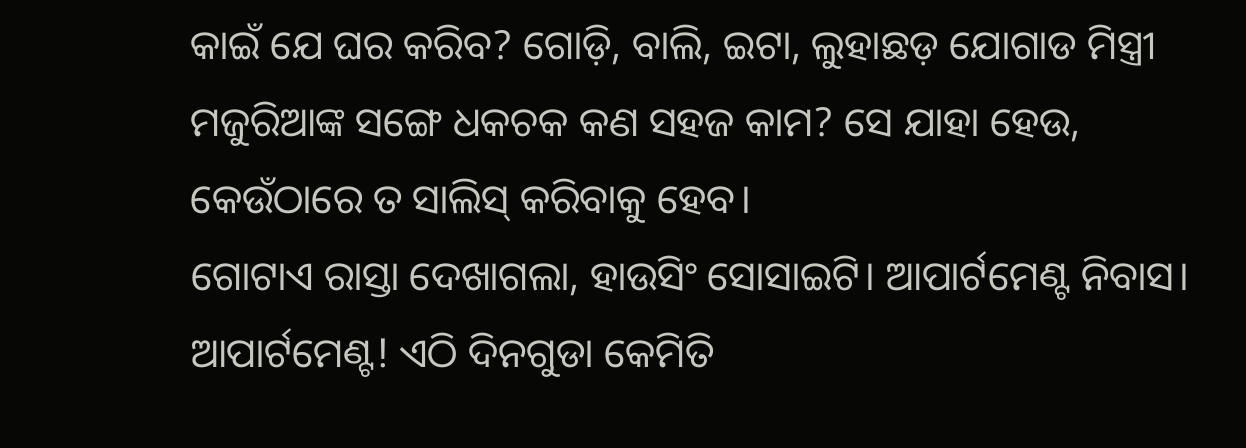କାଇଁ ଯେ ଘର କରିବ? ଗୋଡ଼ି, ବାଲି, ଇଟା, ଲୁହାଛଡ଼ ଯୋଗାଡ ମିସ୍ତ୍ରୀ ମଜୁରିଆଙ୍କ ସଙ୍ଗେ ଧକଚକ କଣ ସହଜ କାମ? ସେ ଯାହା ହେଉ, କେଉଁଠାରେ ତ ସାଲିସ୍ କରିବାକୁ ହେବ।
ଗୋଟାଏ ରାସ୍ତା ଦେଖାଗଲା, ହାଉସିଂ ସୋସାଇଟି। ଆପାର୍ଟମେଣ୍ଟ ନିବାସ। ଆପାର୍ଟମେଣ୍ଟ! ଏଠି ଦିନଗୁଡା କେମିତି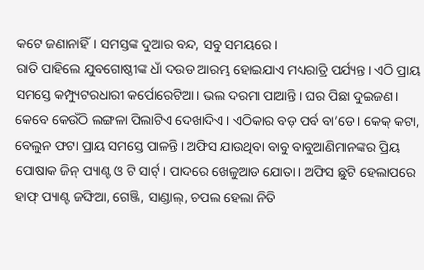କଟେ ଜଣାନାହିଁ। ସମସ୍ତଙ୍କ ଦୁଆର ବନ୍ଦ, ସବୁ ସମୟରେ।
ରାତି ପାହିଲେ ଯୁବଗୋଷ୍ଠୀଙ୍କ ଧାଁ ଦଉଡ ଆରମ୍ଭ ହୋଇଯାଏ ମଧ୍ୟରାତ୍ରି ପର୍ଯ୍ୟନ୍ତ। ଏଠି ପ୍ରାୟ ସମସ୍ତେ କମ୍ପ୍ୟୁଟରଧାରୀ କର୍ପୋରେଟିଆ। ଭଲ ଦରମା ପାଆନ୍ତି। ଘର ପିଛା ଦୁଇଜଣ। କେବେ କେଉଁଠି ଲଙ୍ଗଳା ପିଲାଟିଏ ଦେଖାଦିଏ। ଏଠିକାର ବଡ଼ ପର୍ବ ବା’ଡେ। କେକ୍ କଟା, ବେଲୁନ ଫଟା ପ୍ରାୟ ସମସ୍ତେ ପାଳନ୍ତି। ଅଫିସ ଯାଉଥିବା ବାବୁ ବାବୁଆଣିମାନଙ୍କର ପ୍ରିୟ ପୋଷାକ ଜିନ୍ ପ୍ୟାଣ୍ଟ ଓ ଟି ସାର୍ଟ୍। ପାଦରେ ଖେଳୁଆଡ ଯୋତା। ଅଫିସ ଛୁଟି ହେଲାପରେ ହାଫ୍ ପ୍ୟାଣ୍ଟ ଜଙ୍ଘିଆ, ଗେଞ୍ଜି, ସାଣ୍ଡାଲ୍, ଚପଲ ହେଲା ନିତି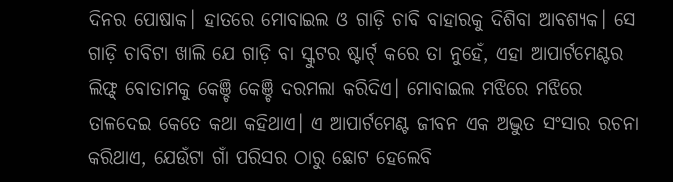ଦିନର ପୋଷାକ। ହାତରେ ମୋବାଇଲ ଓ ଗାଡ଼ି ଚାବି ବାହାରକୁ ଦିଶିବା ଆବଶ୍ୟକ। ସେ ଗାଡ଼ି ଚାବିଟା ଖାଲି ଯେ ଗାଡ଼ି ବା ସ୍କୁଟର ଷ୍ଟାର୍ଟ୍ କରେ ତା ନୁହେଁ, ଏହା ଆପାର୍ଟମେଣ୍ଟର ଲିଫ୍ଟ୍ ବୋତାମକୁ କେଞ୍ଚି କେଞ୍ଚି ଦରମଲା କରିଦିଏ। ମୋବାଇଲ ମଝିରେ ମଝିରେ ତାଳଦେଇ କେତେ କଥା କହିଥାଏ। ଏ ଆପାର୍ଟମେଣ୍ଟ ଜୀବନ ଏକ ଅଦ୍ଭୁତ ସଂସାର ରଚନା କରିଥାଏ, ଯେଉଁଟା ଗାଁ ପରିସର ଠାରୁ ଛୋଟ ହେଲେବି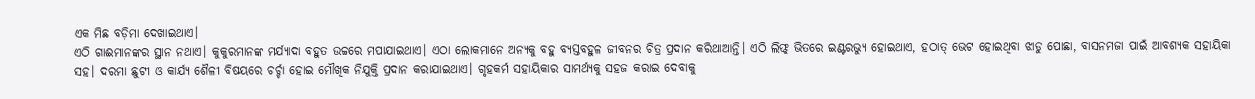ଏକ ମିଛ ବଡ଼ିମା ଦେଖାଇଥାଏ।
ଏଠି ଗାଈମାନଙ୍କର ସ୍ଥାନ ନଥାଏ। କୁକୁରମାନଙ୍କ ମର୍ଯ୍ୟାଦା ବହୁତ ଉଚ୍ଚରେ ମପାଯାଇଥାଏ। ଏଠା ଲୋକମାନେ ଅନ୍ୟକୁ ବହୁ ବ୍ୟସ୍ତବହୁଳ ଜୀବନର ଚିତ୍ର ପ୍ରଦାନ କରିଥାଆନ୍ତି। ଏଠି ଲିଫ୍ଟ୍ ଭିତରେ ଇଣ୍ଟରଭ୍ୟୁ ହୋଇଥାଏ, ହଠାତ୍ ଭେଟ ହୋଇଥିବା ଝାଡୁ ପୋଛା, ବାସନମଜା ପାଇଁ ଆବଶ୍ୟକ ସହାୟିକା ସହ। ଦରମା ଛୁଟୀ ଓ କାର୍ଯ୍ୟ ଶୈଳୀ ବିଷୟରେ ଚର୍ଚ୍ଚା ହୋଇ ମୌଖିକ ନିଯୁକ୍ତି ପ୍ରଦାନ କରାଯାଇଥାଏ। ଗୃହକର୍ମ ସହାୟିକାର ସାମର୍ଥ୍ୟକୁ ସହଜ କରାଇ ଦେବାକୁ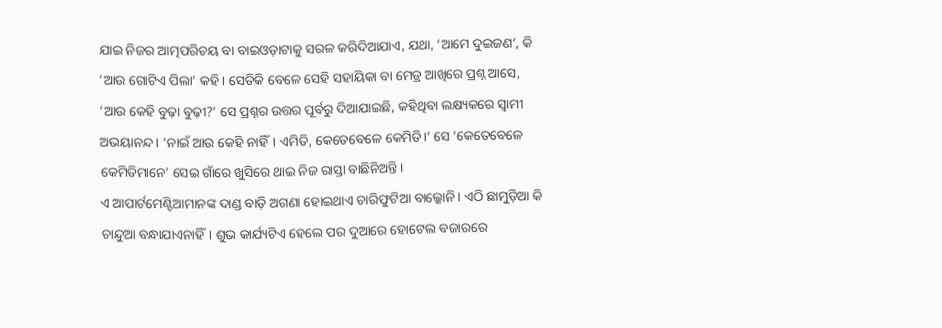ଯାଇ ନିଜର ଆତ୍ମପରିଚୟ ବା ବାଇଓଡ଼ାଟାକୁ ସରଳ କରିଦିଆଯାଏ, ଯଥା, ‘ଆମେ ଦୁଇଜଣ’, କି ‘ଆଉ ଗୋଟିଏ ପିଲା’ କହି। ସେତିକି ବେଳେ ସେହି ସହାୟିକା ବା ମେଡ୍ର ଆଖିରେ ପ୍ରଶ୍ନ ଆସେ, ‘ଆଉ କେହି ବୁଢ଼ା ବୁଢ଼ୀ?’ ସେ ପ୍ରଶ୍ନର ଉତ୍ତର ପୂର୍ବରୁ ଦିଆଯାଇଛି, କହିଥିବା ଲକ୍ଷ୍ୟକରେ ସ୍ବାମୀ ଅଭୟାନନ୍ଦ। ‘ନାଇଁ ଆଉ କେହି ନାହିଁ। ଏମିତି, କେତେବେଳେ କେମିତି।’ ସେ ‘କେତେବେଳେ କେମିତିମାନେ’ ସେଇ ଗାଁରେ ଖୁସିରେ ଥାଇ ନିଜ ରାସ୍ତା ବାଛିନିଅନ୍ତି।
ଏ ଆପାର୍ଟମେଣ୍ଟିଆମାନଙ୍କ ଦାଣ୍ଡ ବାଡ଼ି ଅଗଣା ହୋଇଥାଏ ଚାରିଫୁଟିଆ ବାଲ୍କୋନି। ଏଠି ଛାମୁଡ଼ିଆ କି ଚାନ୍ଦୁଆ ବନ୍ଧାଯାଏନାହିଁ। ଶୁଭ କାର୍ଯ୍ୟଟିଏ ହେଲେ ପର ଦୁଆରେ ହୋଟେଲ ବଜାରରେ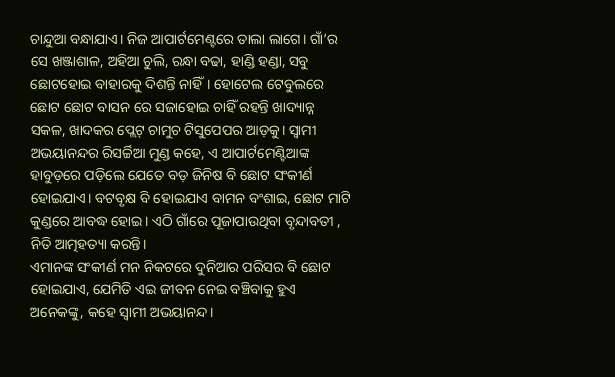ଚାନ୍ଦୁଆ ବନ୍ଧାଯାଏ। ନିଜ ଆପାର୍ଟମେଣ୍ଟରେ ତାଲା ଲାଗେ। ଗାଁ’ର ସେ ଖଞ୍ଜାଶାଳ, ଅହିଆ ଚୁଲି, ରନ୍ଧା ବଢା, ହାଣ୍ଡି ହଣ୍ଡା, ସବୁ ଛୋଟହୋଇ ବାହାରକୁ ଦିଶନ୍ତି ନାହିଁ। ହୋଟେଲ ଟେବୁଲରେ ଛୋଟ ଛୋଟ ବାସନ ରେ ସଜାହୋଇ ଚାହିଁ ରହନ୍ତି ଖାଦ୍ୟାନ୍ନ ସକଳ, ଖାଦକର ପ୍ଲେଟ୍ ଚାମୁଚ ଟିସୁପେପର ଆଡ଼କୁ। ସ୍ବାମୀ ଅଭୟାନନ୍ଦର ରିସର୍ଚ୍ଚିଆ ମୁଣ୍ଡ କହେ, ଏ ଆପାର୍ଟମେଣ୍ଟିଆଙ୍କ ହାବୁଡ଼ରେ ପଡ଼ିଲେ ଯେତେ ବଡ଼ ଜିନିଷ ବି ଛୋଟ ସଂକୀର୍ଣ ହୋଇଯାଏ। ବଟବୃକ୍ଷ ବି ହୋଇଯାଏ ବାମନ ବଂଶାଇ, ଛୋଟ ମାଟି କୁଣ୍ଡରେ ଆବଦ୍ଧ ହୋଇ। ଏଠି ଗାଁରେ ପୂଜାପାଉଥିବା ବୃନ୍ଦାବତୀ , ନିତି ଆତ୍ମହତ୍ୟା କରନ୍ତି।
ଏମାନଙ୍କ ସଂକୀର୍ଣ ମନ ନିକଟରେ ଦୁନିଆର ପରିସର ବି ଛୋଟ ହୋଇଯାଏ, ଯେମିତି ଏଇ ଜୀବନ ନେଇ ବଞ୍ଚିବାକୁ ହୁଏ ଅନେକଙ୍କୁ, କହେ ସ୍ବାମୀ ଅଭୟାନନ୍ଦ।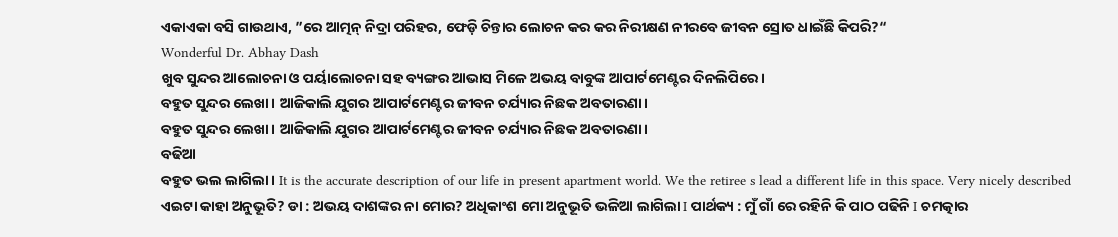ଏକାଏକା ବସି ଗାଉଥାଏ, ”ରେ ଆତ୍ମନ୍ ନିଦ୍ରା ପରିହର, ଫେଡ଼ି ଚିନ୍ତାର ଲୋଚନ କର କର ନିରୀକ୍ଷଣ ନୀରବେ ଜୀବନ ସ୍ରୋତ ଧାଇଁଛି କିପରି?“
Wonderful Dr. Abhay Dash
ଖୁବ ସୁନ୍ଦର ଆଲୋଚନା ଓ ପର୍ୟାଲୋଚନା ସହ ବ୍ୟଙ୍ଗର ଆଭାସ ମିଳେ ଅଭୟ ବାବୁଙ୍କ ଆପାର୍ଟମେଣ୍ଟର ଦିନଲିପିରେ।
ବହୁତ ସୁନ୍ଦର ଲେଖା। ଆଜିକାଲି ଯୁଗର ଆପାର୍ଟମେଣ୍ଟର ଜୀବନ ଚର୍ଯ୍ୟାର ନିଛକ ଅବତାରଣା।
ବହୁତ ସୁନ୍ଦର ଲେଖା। ଆଜିକାଲି ଯୁଗର ଆପାର୍ଟମେଣ୍ଟର ଜୀବନ ଚର୍ଯ୍ୟାର ନିଛକ ଅବତାରଣା।
ବଢିଆ
ବହୁତ ଭଲ ଲାଗିଲା। It is the accurate description of our life in present apartment world. We the retiree s lead a different life in this space. Very nicely described
ଏଇଟା କାହା ଅନୁଭୂତି? ଡା : ଅଭୟ ଦାଶଙ୍କର ନା ମୋର? ଅଧିକାଂଶ ମୋ ଅନୁଭୂତି ଭଳିଆ ଲାଗିଲା I ପାର୍ଥକ୍ୟ : ମୁଁ ଗାଁ ରେ ରହିନି କି ପାଠ ପଢିନି I ଚମତ୍କାର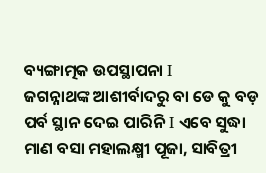ବ୍ୟଙ୍ଗାତ୍ମକ ଉପସ୍ଥାପନା I
ଜଗନ୍ନାଥଙ୍କ ଆଶୀର୍ବାଦରୁ ବା ଡେ କୁ ବଡ଼ ପର୍ବ ସ୍ଥାନ ଦେଇ ପାରିନି I ଏବେ ସୁଦ୍ଧା ମାଣ ବସା ମହାଲକ୍ଷ୍ମୀ ପୂଜା, ସାବିତ୍ରୀ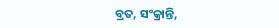ବ୍ରତ, ସଂକ୍ରାନ୍ତି,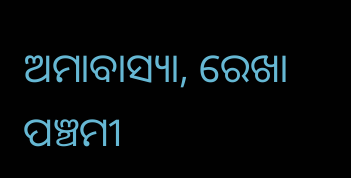ଅମାବାସ୍ୟା, ରେଖା ପଞ୍ଚମୀ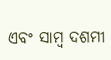ଏବଂ ସାମ୍ବ ଦଶମୀ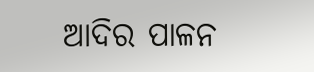ଆଦିର ପାଳନ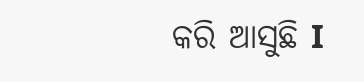କରି ଆସୁଛି I